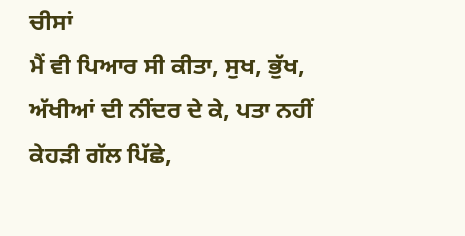ਚੀਸਾਂ
ਮੈਂ ਵੀ ਪਿਆਰ ਸੀ ਕੀਤਾ, ਸੁਖ, ਭੁੱਖ, ਅੱਖੀਆਂ ਦੀ ਨੀਂਦਰ ਦੇ ਕੇ, ਪਤਾ ਨਹੀਂ ਕੇਹੜੀ ਗੱਲ ਪਿੱਛੇ,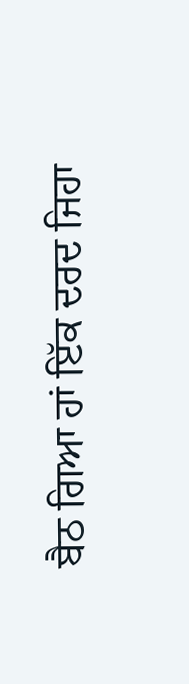ਬੈਠ ਗਿਆ ਹਾਂ ਇੱਕ ਦਰਦ ਜਿਹਾ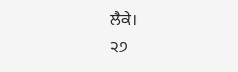ਲੈਕੇ।
੨੭